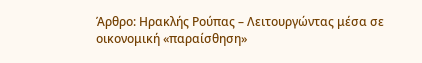Άρθρο: Ηρακλής Ρούπας – Λειτουργώντας μέσα σε οικονομική «παραίσθηση»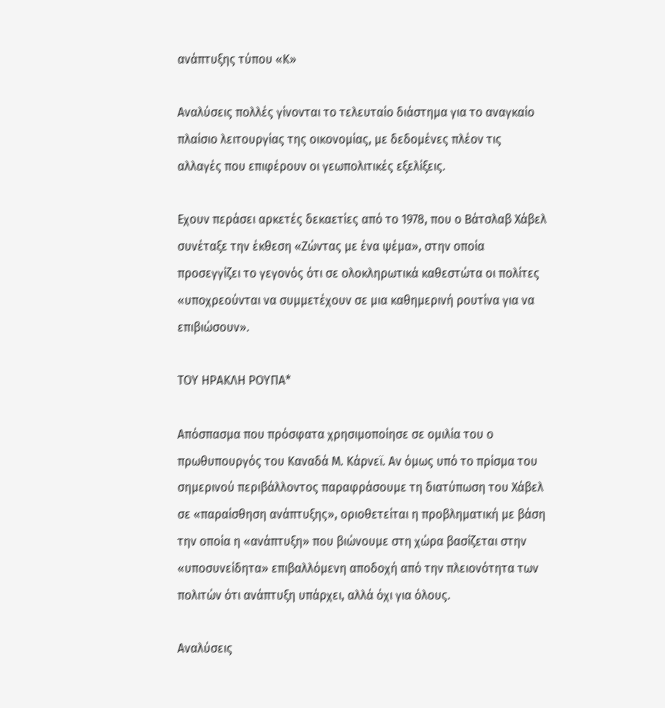ανάπτυξης τύπου «Κ»

Αναλύσεις πολλές γίνονται το τελευταίο διάστημα για το αναγκαίο πλαίσιο λειτουργίας της οικονομίας, με δεδομένες πλέον τις αλλαγές που επιφέρουν οι γεωπολιτικές εξελίξεις.

Εχουν περάσει αρκετές δεκαετίες από το 1978, που ο Βάτσλαβ Χάβελ συνέταξε την έκθεση «Ζώντας με ένα ψέμα», στην οποία προσεγγίζει το γεγονός ότι σε ολοκληρωτικά καθεστώτα οι πολίτες «υποχρεούνται να συμμετέχουν σε μια καθημερινή ρουτίνα για να επιβιώσουν».

ΤΟΥ ΗΡΑΚΛΗ ΡΟΥΠΑ*

Απόσπασμα που πρόσφατα χρησιμοποίησε σε ομιλία του ο πρωθυπουργός του Καναδά Μ. Κάρνεϊ. Αν όμως υπό το πρίσμα του σημερινού περιβάλλοντος παραφράσουμε τη διατύπωση του Χάβελ σε «παραίσθηση ανάπτυξης», οριοθετείται η προβληματική με βάση την οποία η «ανάπτυξη» που βιώνουμε στη χώρα βασίζεται στην «υποσυνείδητα» επιβαλλόμενη αποδοχή από την πλειονότητα των πολιτών ότι ανάπτυξη υπάρχει, αλλά όχι για όλους.

Αναλύσεις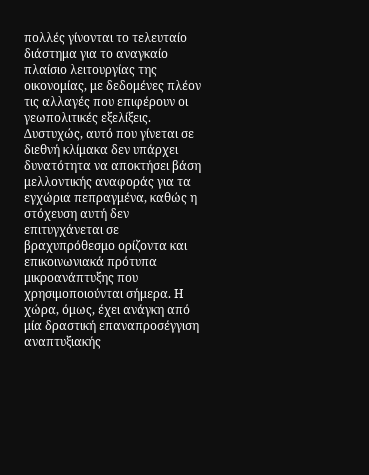πολλές γίνονται το τελευταίο διάστημα για το αναγκαίο πλαίσιο λειτουργίας της οικονομίας, με δεδομένες πλέον τις αλλαγές που επιφέρουν οι γεωπολιτικές εξελίξεις. Δυστυχώς, αυτό που γίνεται σε διεθνή κλίμακα δεν υπάρχει δυνατότητα να αποκτήσει βάση μελλοντικής αναφοράς για τα εγχώρια πεπραγμένα, καθώς η στόχευση αυτή δεν επιτυγχάνεται σε βραχυπρόθεσμο ορίζοντα και επικοινωνιακά πρότυπα μικροανάπτυξης που χρησιμοποιούνται σήμερα. Η χώρα, όμως, έχει ανάγκη από μία δραστική επαναπροσέγγιση αναπτυξιακής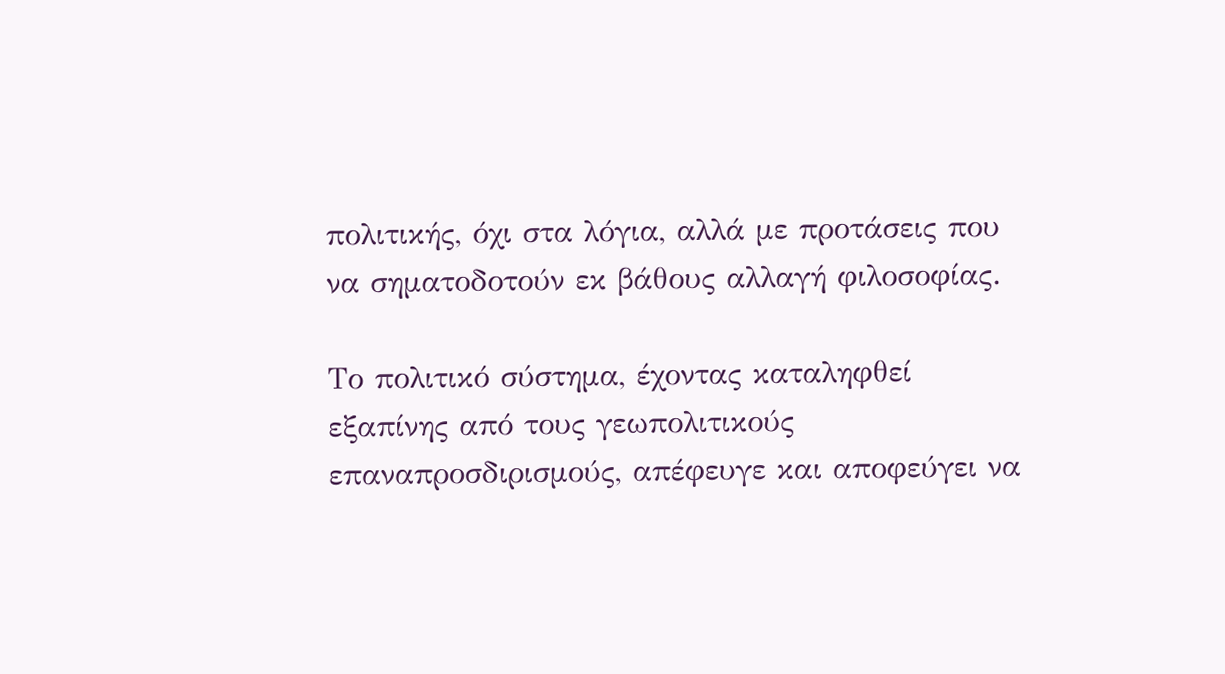πολιτικής, όχι στα λόγια, αλλά με προτάσεις που να σηματοδοτούν εκ βάθους αλλαγή φιλοσοφίας.

Το πολιτικό σύστημα, έχοντας καταληφθεί εξαπίνης από τους γεωπολιτικούς επαναπροσδιρισμούς, απέφευγε και αποφεύγει να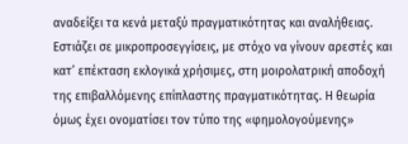αναδείξει τα κενά μεταξύ πραγματικότητας και αναλήθειας. Εστιάζει σε μικροπροσεγγίσεις, με στόχο να γίνουν αρεστές και κατ’ επέκταση εκλογικά χρήσιμες, στη μοιρολατρική αποδοχή της επιβαλλόμενης επίπλαστης πραγματικότητας. Η θεωρία όμως έχει ονοματίσει τον τύπο της «φημολογούμενης»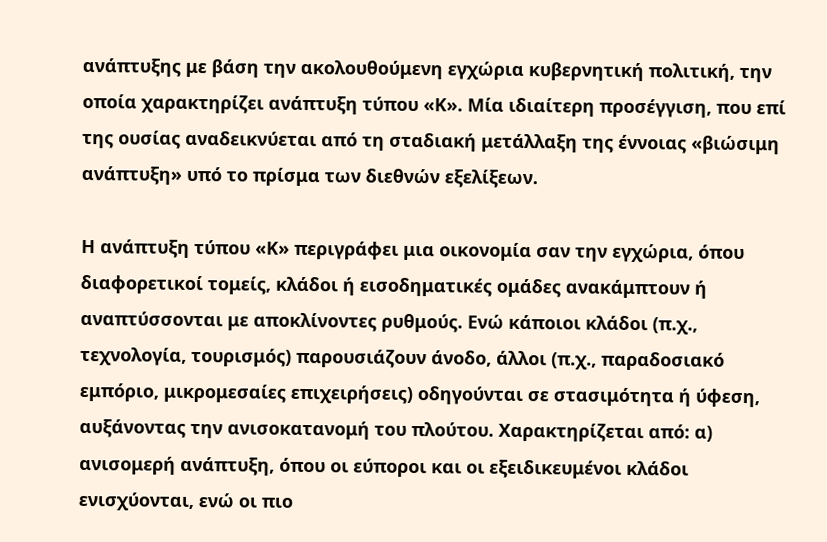ανάπτυξης με βάση την ακολουθούμενη εγχώρια κυβερνητική πολιτική, την οποία χαρακτηρίζει ανάπτυξη τύπου «Κ». Μία ιδιαίτερη προσέγγιση, που επί της ουσίας αναδεικνύεται από τη σταδιακή μετάλλαξη της έννοιας «βιώσιμη ανάπτυξη» υπό το πρίσμα των διεθνών εξελίξεων.

Η ανάπτυξη τύπου «Κ» περιγράφει μια οικονομία σαν την εγχώρια, όπου διαφορετικοί τομείς, κλάδοι ή εισοδηματικές ομάδες ανακάμπτουν ή αναπτύσσονται με αποκλίνοντες ρυθμούς. Ενώ κάποιοι κλάδοι (π.χ., τεχνολογία, τουρισμός) παρουσιάζουν άνοδο, άλλοι (π.χ., παραδοσιακό εμπόριο, μικρομεσαίες επιχειρήσεις) οδηγούνται σε στασιμότητα ή ύφεση, αυξάνοντας την ανισοκατανομή του πλούτου. Χαρακτηρίζεται από: α) ανισομερή ανάπτυξη, όπου οι εύποροι και οι εξειδικευμένοι κλάδοι ενισχύονται, ενώ οι πιο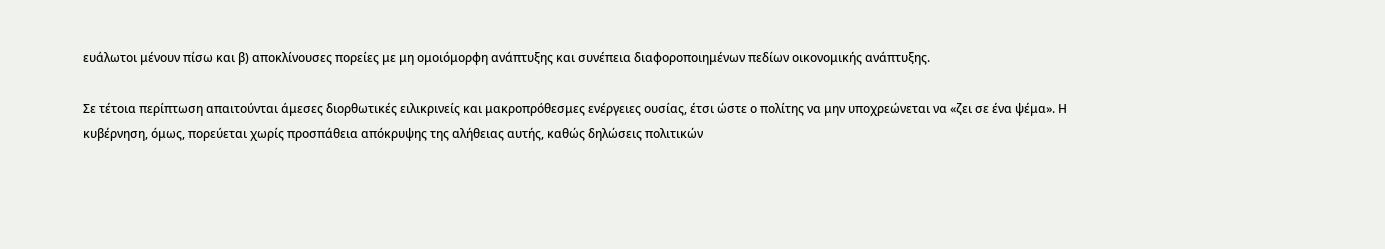ευάλωτοι μένουν πίσω και β) αποκλίνουσες πορείες με μη ομοιόμορφη ανάπτυξης και συνέπεια διαφοροποιημένων πεδίων οικονομικής ανάπτυξης.

Σε τέτοια περίπτωση απαιτούνται άμεσες διορθωτικές ειλικρινείς και μακροπρόθεσμες ενέργειες ουσίας, έτσι ώστε ο πολίτης να μην υποχρεώνεται να «ζει σε ένα ψέμα». Η κυβέρνηση, όμως, πορεύεται χωρίς προσπάθεια απόκρυψης της αλήθειας αυτής, καθώς δηλώσεις πολιτικών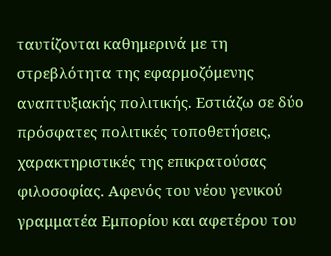ταυτίζονται καθημερινά με τη στρεβλότητα της εφαρμοζόμενης αναπτυξιακής πολιτικής. Εστιάζω σε δύο πρόσφατες πολιτικές τοποθετήσεις, χαρακτηριστικές της επικρατούσας φιλοσοφίας. Αφενός του νέου γενικού γραμματέα Εμπορίου και αφετέρου του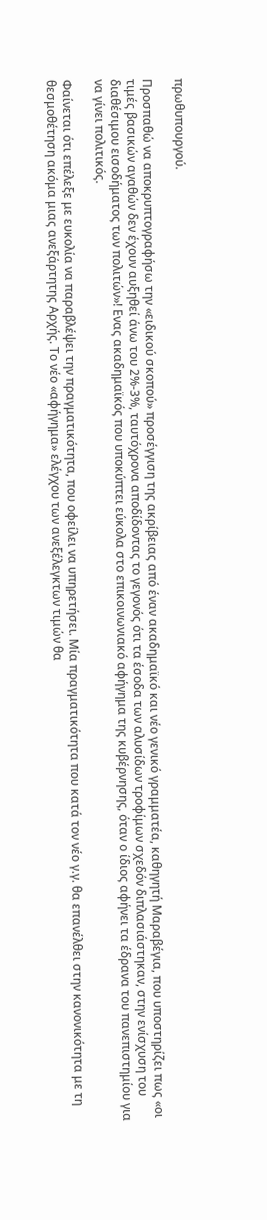πρωθυπουργού.

Προσπαθώ να αποκρυπτογραφήσω την «ειδικού σκοπού» προσέγγιση της ακρίβειας από έναν ακαδημαϊκό και νέο γενικό γραμματέα, καθηγητή Μαραβέγια, που υποστηρίζει πως «οι τιμές βασικών αγαθών δεν έχουν αυξηθεί άνω του 2%-3%, ταυτόχρονα αποδίδοντας το γεγονός ότι τα έσοδα των αλυσίδων τροφίμων σχεδόν διπλασιάστηκαν, στην ενίσχυση του διαθέσιμου εισοδήματος των πολιτών»! Ενας ακαδημαϊκός που υποκύπτει εύκολα στο επικοινωνιακό αφήγημα της κυβέρνησης, όταν ο ίδιος αφήνει τα έδρανα του πανεπιστημίου για να γίνει πολιτικός.

Φαίνεται ότι επέλεξε με ευκολία να παραβλέψει την πραγματικότητα, που οφείλει να υπηρετήσει. Μία πραγματικότητα που κατά τον νέο γ.γ. θα επανέλθει στην κανονικότητα με τη θεσμοθέτηση ακόμα μιας ανεξάρτητης Αρχής. Το νέο «αφήγημα» ελέγχου των ανεξέλεγκτων τιμών θα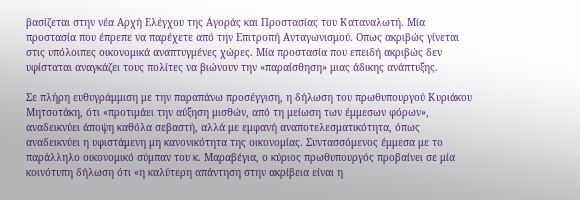βασίζεται στην νέα Αρχή Ελέγχου της Αγοράς και Προστασίας του Καταναλωτή. Μία προστασία που έπρεπε να παρέχετε από την Επιτροπή Ανταγωνισμού. Οπως ακριβώς γίνεται στις υπόλοιπες οικονομικά αναπτυγμένες χώρες. Μία προστασία που επειδή ακριβώς δεν υφίσταται αναγκάζει τους πολίτες να βιώνουν την «παραίσθηση» μιας άδικης ανάπτυξης.

Σε πλήρη ευθυγράμμιση με την παραπάνω προσέγγιση, η δήλωση του πρωθυπουργού Κυριάκου Μητσοτάκη, ότι «προτιμάει την αύξηση μισθών, από τη μείωση των έμμεσων φόρων», αναδεικνύει άποψη καθόλα σεβαστή, αλλά με εμφανή αναποτελεσματικότητα, όπως αναδεικνύει η υφιστάμενη μη κανονικότητα της οικονομίας. Συντασσόμενος έμμεσα με το παράλληλο οικονομικό σύμπαν του κ. Μαραβέγια, ο κύριος πρωθυπουργός προβαίνει σε μία κοινότυπη δήλωση ότι «η καλύτερη απάντηση στην ακρίβεια είναι η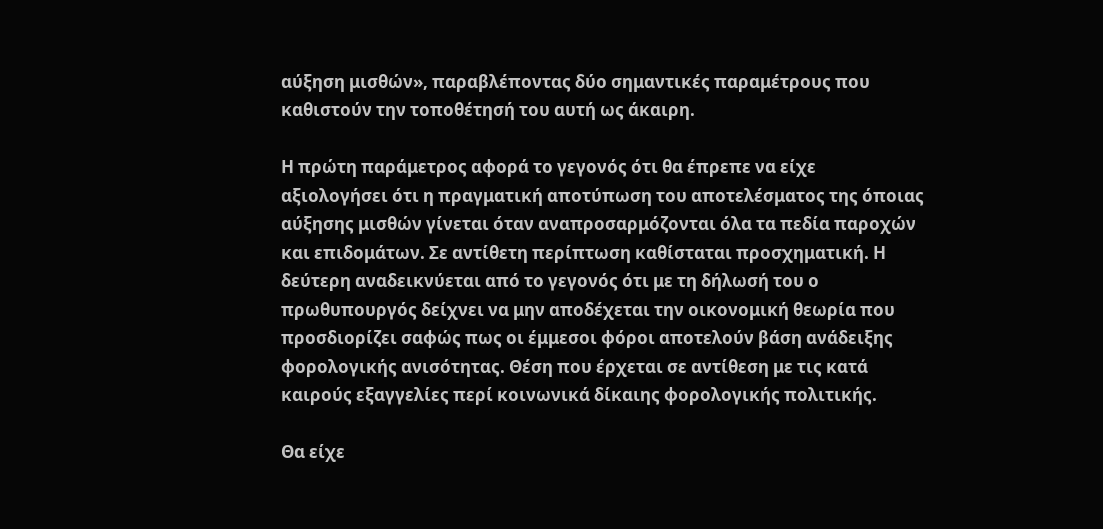αύξηση μισθών», παραβλέποντας δύο σημαντικές παραμέτρους που καθιστούν την τοποθέτησή του αυτή ως άκαιρη.

Η πρώτη παράμετρος αφορά το γεγονός ότι θα έπρεπε να είχε αξιολογήσει ότι η πραγματική αποτύπωση του αποτελέσματος της όποιας αύξησης μισθών γίνεται όταν αναπροσαρμόζονται όλα τα πεδία παροχών και επιδομάτων. Σε αντίθετη περίπτωση καθίσταται προσχηματική. Η δεύτερη αναδεικνύεται από το γεγονός ότι με τη δήλωσή του ο πρωθυπουργός δείχνει να μην αποδέχεται την οικονομική θεωρία που προσδιορίζει σαφώς πως οι έμμεσοι φόροι αποτελούν βάση ανάδειξης φορολογικής ανισότητας. Θέση που έρχεται σε αντίθεση με τις κατά καιρούς εξαγγελίες περί κοινωνικά δίκαιης φορολογικής πολιτικής.

Θα είχε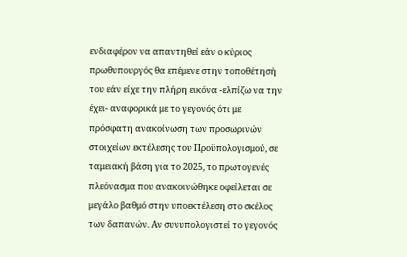ενδιαφέρον να απαντηθεί εάν ο κύριος πρωθυπουργός θα επέμενε στην τοποθέτησή του εάν είχε την πλήρη εικόνα -ελπίζω να την έχει- αναφορικά με το γεγονός ότι με πρόσφατη ανακοίνωση των προσωρινών στοιχείων εκτέλεσης του Προϋπολογισμού, σε ταμειακή βάση για το 2025, το πρωτογενές πλεόνασμα που ανακοινώθηκε οφείλεται σε μεγάλο βαθμό στην υποεκτέλεση στο σκέλος των δαπανών. Αν συνυπολογιστεί το γεγονός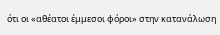ότι οι «αθέατοι έμμεσοι φόροι» στην κατανάλωση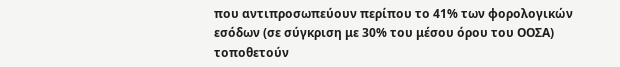που αντιπροσωπεύουν περίπου το 41% των φορολογικών εσόδων (σε σύγκριση με 30% του μέσου όρου του ΟΟΣΑ) τοποθετούν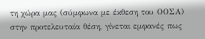τη χώρα μας (σύμφωνα με έκθεση του ΟΟΣΑ) στην προτελευταία θέση, γίνεται εμφανές πως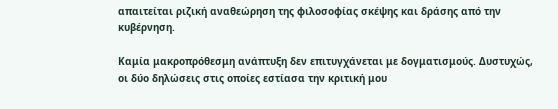απαιτείται ριζική αναθεώρηση της φιλοσοφίας σκέψης και δράσης από την κυβέρνηση.

Καμία μακροπρόθεσμη ανάπτυξη δεν επιτυγχάνεται με δογματισμούς. Δυστυχώς, οι δύο δηλώσεις στις οποίες εστίασα την κριτική μου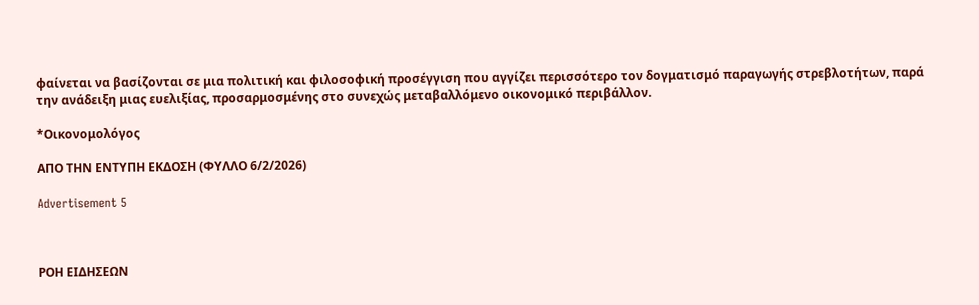φαίνεται να βασίζονται σε μια πολιτική και φιλοσοφική προσέγγιση που αγγίζει περισσότερο τον δογματισμό παραγωγής στρεβλοτήτων, παρά την ανάδειξη μιας ευελιξίας, προσαρμοσμένης στο συνεχώς μεταβαλλόμενο οικονομικό περιβάλλον.

*Οικονομολόγος

ΑΠΟ ΤΗΝ ΕΝΤΥΠΗ ΕΚΔΟΣΗ (ΦΥΛΛΟ 6/2/2026)

Advertisement 5



ΡΟΗ ΕΙΔΗΣΕΩΝ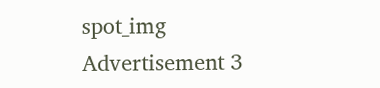spot_img
Advertisement 3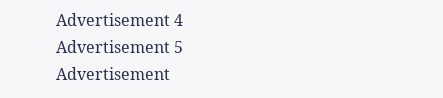Advertisement 4
Advertisement 5
Advertisement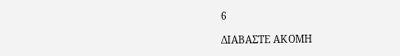6

ΔΙΑΒΑΣΤΕ ΑΚΟΜΗ